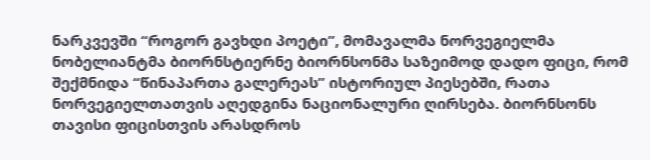ნარკვევში “როგორ გავხდი პოეტი”, მომავალმა ნორვეგიელმა ნობელიანტმა ბიორნსტიერნე ბიორნსონმა საზეიმოდ დადო ფიცი, რომ შექმნიდა “წინაპართა გალერეას” ისტორიულ პიესებში, რათა ნორვეგიელთათვის აღედგინა ნაციონალური ღირსება. ბიორნსონს თავისი ფიცისთვის არასდროს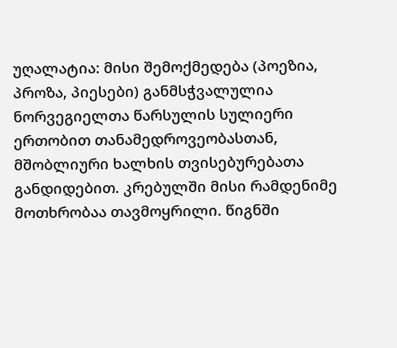უღალატია: მისი შემოქმედება (პოეზია, პროზა, პიესები) განმსჭვალულია ნორვეგიელთა წარსულის სულიერი ერთობით თანამედროვეობასთან, მშობლიური ხალხის თვისებურებათა განდიდებით. კრებულში მისი რამდენიმე მოთხრობაა თავმოყრილი. წიგნში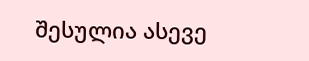შესულია ასევე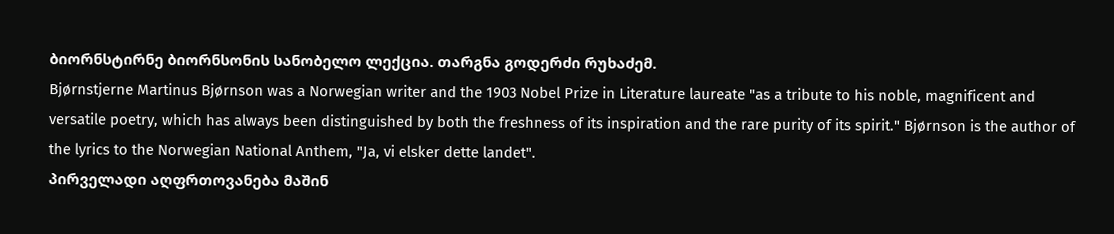ბიორნსტირნე ბიორნსონის სანობელო ლექცია. თარგნა გოდერძი რუხაძემ.
Bjørnstjerne Martinus Bjørnson was a Norwegian writer and the 1903 Nobel Prize in Literature laureate "as a tribute to his noble, magnificent and versatile poetry, which has always been distinguished by both the freshness of its inspiration and the rare purity of its spirit." Bjørnson is the author of the lyrics to the Norwegian National Anthem, "Ja, vi elsker dette landet".
პირველადი აღფრთოვანება მაშინ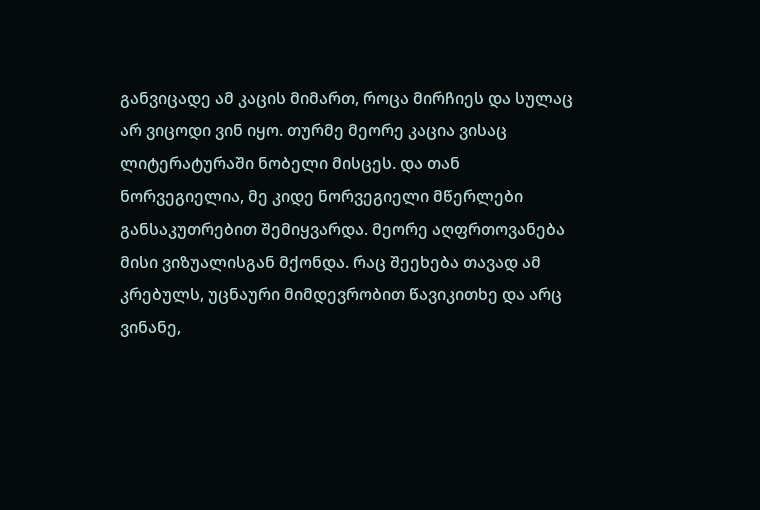განვიცადე ამ კაცის მიმართ, როცა მირჩიეს და სულაც არ ვიცოდი ვინ იყო. თურმე მეორე კაცია ვისაც ლიტერატურაში ნობელი მისცეს. და თან ნორვეგიელია, მე კიდე ნორვეგიელი მწერლები განსაკუთრებით შემიყვარდა. მეორე აღფრთოვანება მისი ვიზუალისგან მქონდა. რაც შეეხება თავად ამ კრებულს, უცნაური მიმდევრობით წავიკითხე და არც ვინანე,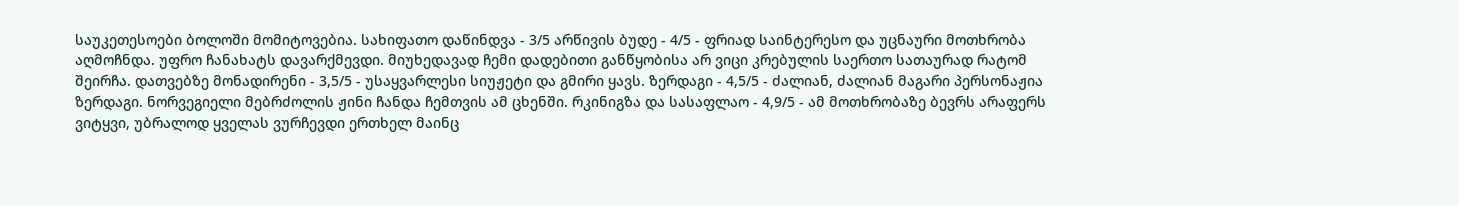საუკეთესოები ბოლოში მომიტოვებია. სახიფათო დაწინდვა - 3/5 არწივის ბუდე - 4/5 - ფრიად საინტერესო და უცნაური მოთხრობა აღმოჩნდა. უფრო ჩანახატს დავარქმევდი. მიუხედავად ჩემი დადებითი განწყობისა არ ვიცი კრებულის საერთო სათაურად რატომ შეირჩა. დათვებზე მონადირენი - 3,5/5 - უსაყვარლესი სიუჟეტი და გმირი ყავს. ზერდაგი - 4,5/5 - ძალიან, ძალიან მაგარი პერსონაჟია ზერდაგი. ნორვეგიელი მებრძოლის ჟინი ჩანდა ჩემთვის ამ ცხენში. რკინიგზა და სასაფლაო - 4,9/5 - ამ მოთხრობაზე ბევრს არაფერს ვიტყვი, უბრალოდ ყველას ვურჩევდი ერთხელ მაინც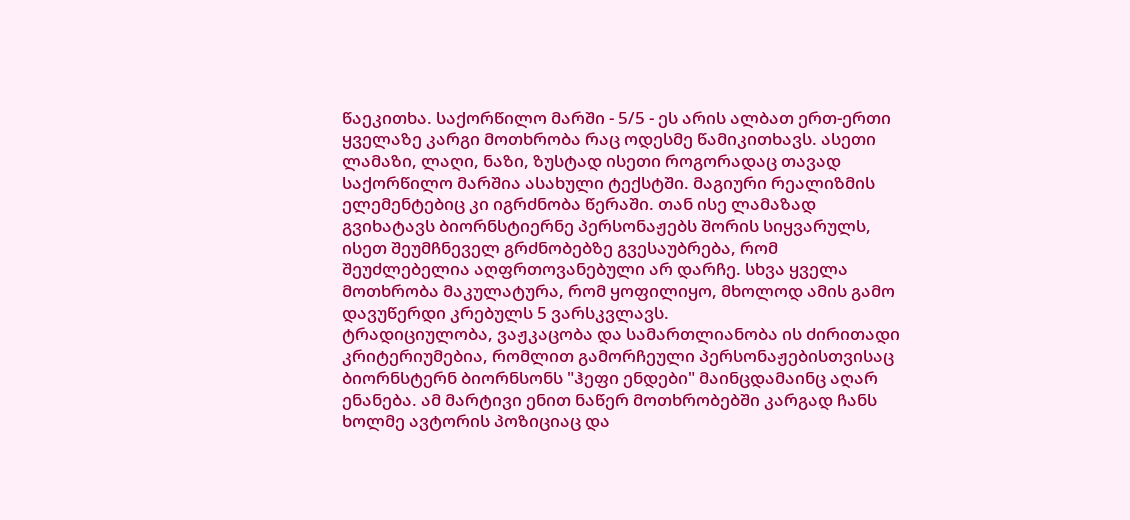წაეკითხა. საქორწილო მარში - 5/5 - ეს არის ალბათ ერთ-ერთი ყველაზე კარგი მოთხრობა რაც ოდესმე წამიკითხავს. ასეთი ლამაზი, ლაღი, ნაზი, ზუსტად ისეთი როგორადაც თავად საქორწილო მარშია ასახული ტექსტში. მაგიური რეალიზმის ელემენტებიც კი იგრძნობა წერაში. თან ისე ლამაზად გვიხატავს ბიორნსტიერნე პერსონაჟებს შორის სიყვარულს, ისეთ შეუმჩნეველ გრძნობებზე გვესაუბრება, რომ შეუძლებელია აღფრთოვანებული არ დარჩე. სხვა ყველა მოთხრობა მაკულატურა, რომ ყოფილიყო, მხოლოდ ამის გამო დავუწერდი კრებულს 5 ვარსკვლავს.
ტრადიციულობა, ვაჟკაცობა და სამართლიანობა ის ძირითადი კრიტერიუმებია, რომლით გამორჩეული პერსონაჟებისთვისაც ბიორნსტერნ ბიორნსონს "ჰეფი ენდები" მაინცდამაინც აღარ ენანება. ამ მარტივი ენით ნაწერ მოთხრობებში კარგად ჩანს ხოლმე ავტორის პოზიციაც და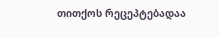თითქოს რეცეპტებადაა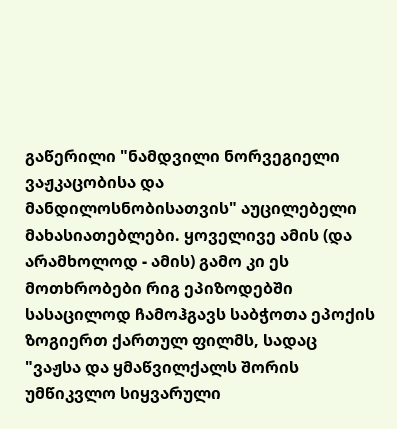გაწერილი "ნამდვილი ნორვეგიელი ვაჟკაცობისა და მანდილოსნობისათვის" აუცილებელი მახასიათებლები. ყოველივე ამის (და არამხოლოდ - ამის) გამო კი ეს მოთხრობები რიგ ეპიზოდებში სასაცილოდ ჩამოჰგავს საბჭოთა ეპოქის ზოგიერთ ქართულ ფილმს, სადაც "ვაჟსა და ყმაწვილქალს შორის უმწიკვლო სიყვარული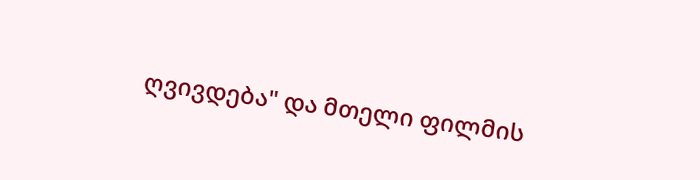ღვივდება" და მთელი ფილმის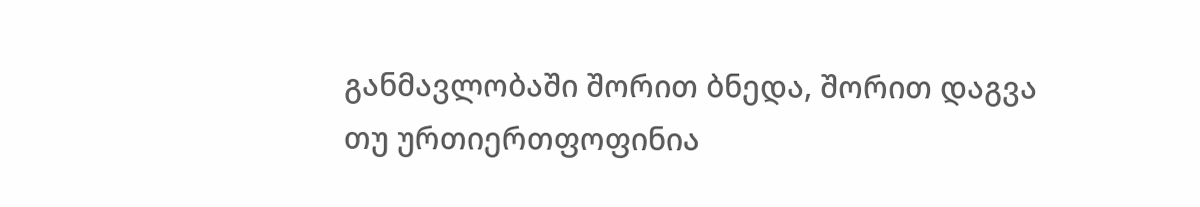განმავლობაში შორით ბნედა, შორით დაგვა თუ ურთიერთფოფინია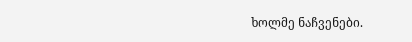ხოლმე ნაჩვენები.